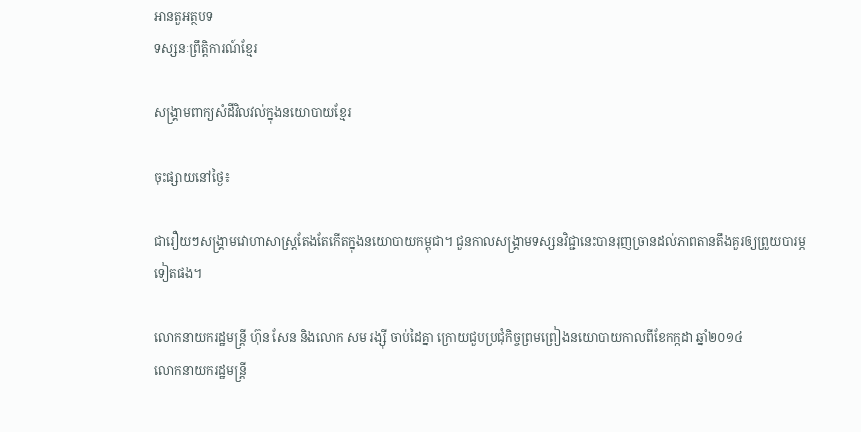អានតួអត្ថបទ
ទស្សនៈព្រឹត្តិការណ៍ខ្មែរ

សង្គ្រាមពាក្យសំដីវិលវល់ក្នុងនយោបាយខ្មែរ

ចុះផ្សាយនៅថ្ងៃ៖

ជារឿយៗសង្គ្រាមវោហាសាស្រ្តតែងតែកើតក្នុងនយោបាយកម្ពុជា។ ជួនកាលសង្គ្រាមទស្សនវិជ្ជានេះបានរុញច្រានដល់ភាពតានតឹងគួរឲ្យព្រួយបារម្ភទៀតផង។

លោកនាយករដ្ឋមន្រ្តី ហ៊ុន សែន និងលោក សម រង្ស៊ី ចាប់ដៃគ្នា ក្រោយជួបប្រជុំកិច្ចព្រមព្រៀងនយោបាយកាលពីខែកក្កដា ឆ្នាំ២០១៤
លោកនាយករដ្ឋមន្រ្តី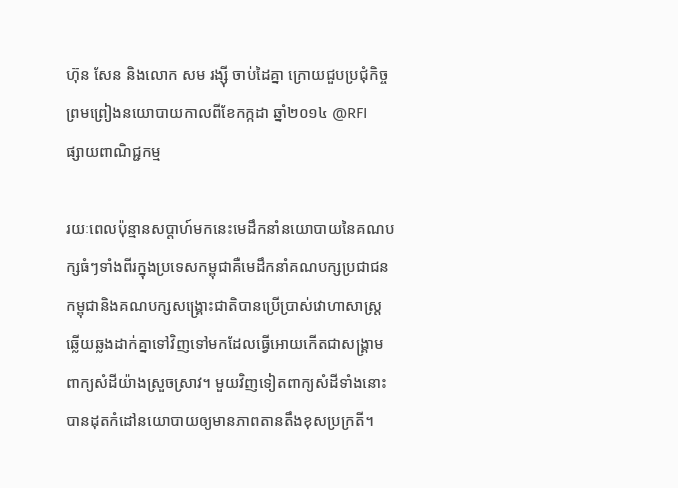ហ៊ុន សែន និងលោក សម រង្ស៊ី ចាប់ដៃគ្នា ក្រោយជួបប្រជុំកិច្ចព្រមព្រៀងនយោបាយកាលពីខែកក្កដា ឆ្នាំ២០១៤ @RFI
ផ្សាយពាណិជ្ជកម្ម

រយៈពេលប៉ុន្មានសប្តាហ៍មកនេះមេដឹកនាំនយោបាយនៃគណបក្សធំៗទាំងពីរក្នុងប្រទេសកម្ពុជាគឺមេដឹកនាំគណបក្សប្រជាជនកម្ពុជានិងគណបក្សសង្គ្រោះជាតិបានប្រើប្រាស់វោហាសាស្ត្រឆ្លើយឆ្លងដាក់គ្នាទៅវិញទៅមកដែលធ្វើអោយកើតជាសង្គ្រាមពាក្យសំដីយ៉ាងស្រួចស្រាវ។ មួយវិញទៀតពាក្យសំដីទាំងនោះបានដុតកំដៅនយោបាយឲ្យមានភាពតានតឹងខុសប្រក្រតី។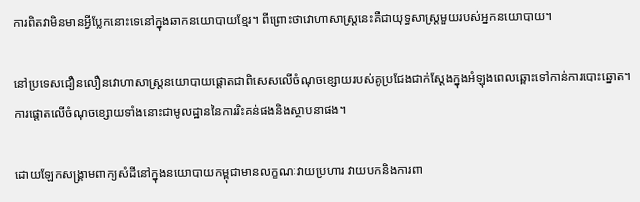ការពិតវាមិនមានអ្វីប្លែកនោះទេនៅក្នុងឆាកនយោបាយខ្មែរ។ ពីព្រោះថាវោហាសាស្ដ្រនេះគឺជាយុទ្ធសាស្ដ្រមួយរបស់អ្នកនយោបាយ។

នៅប្រទេសជឿនលឿនវោហាសាស្រ្តនយោបាយផ្តោតជាពិសេសលើចំណុចខ្សោយរបស់គូប្រជែងជាក់ស្តែងក្នុងអំឡុងពេលឆ្ពោះទៅកាន់ការបោះឆ្នោត។ ការផ្តោតលើចំណុចខ្សោយទាំងនោះជាមូលដ្ឋាននៃការរិះគន់ផងនិងស្ថាបនាផង។

ដោយឡែកសង្គ្រាមពាក្យសំដីនៅក្នុងនយោបាយកម្ពុជាមានលក្ខណៈវាយប្រហារ វាយបកនិងការពា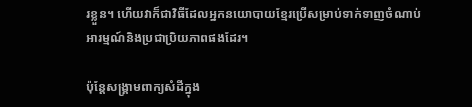រខ្លួន។ ហើយវាក៏ជាវិធីដែលអ្នកនយោបាយខ្មែរប្រើសម្រាប់ទាក់ទាញចំណាប់អារម្មណ៍និងប្រជាប្រិយភាពផងដែរ។

ប៉ុន្តែសង្គ្រាមពាក្យសំដីក្នុង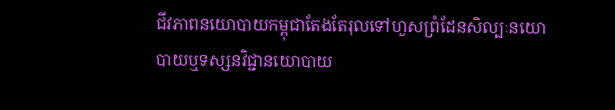ជីវភាពនយោបាយកម្ពុជាតែងតែរុលទៅហួសព្រំដែនសិល្បៈនយោបាយឬទស្សនវិជ្ជានយោបាយ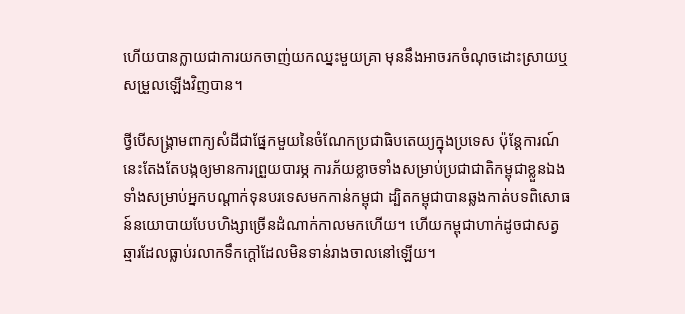ហើយបានក្លាយជាការយកចាញ់យកឈ្នះមួយគ្រា មុននឹងអាចរកចំណុចដោះស្រាយឬសម្រួលឡើងវិញបាន។

ថ្វីបើសង្គ្រាមពាក្យសំដីជាផ្នែកមួយនៃចំណែកប្រជាធិបតេយ្យក្នុងប្រទេស ប៉ុន្តែការណ៍នេះតែងតែបង្កឲ្យមានការព្រួយបារម្ភ ការភ័យខ្លាចទាំងសម្រាប់ប្រជាជាតិកម្ពុជាខ្លួនឯង ទាំងសម្រាប់អ្នកបណ្តាក់ទុនបរទេសមកកាន់កម្ពុជា ដ្បិតកម្ពុជាបានឆ្លងកាត់បទពិសោធន៍នយោបាយបែបហិង្សាច្រើនដំណាក់កាលមកហើយ។ ហើយកម្ពុជាហាក់ដូចជាសត្វឆ្មារដែលធ្លាប់រលាកទឹកក្តៅដែលមិនទាន់រាងចាលនៅឡើយ។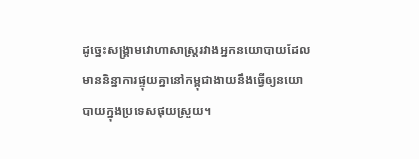ដូច្នេះសង្គ្រាមវោហាសាស្រ្តរវាងអ្នកនយោបាយដែលមាននិន្នាការផ្ទុយគ្នានៅកម្ពុជាងាយនឹងធ្វើឲ្យនយោបាយក្នុងប្រទេសផុយស្រួយ។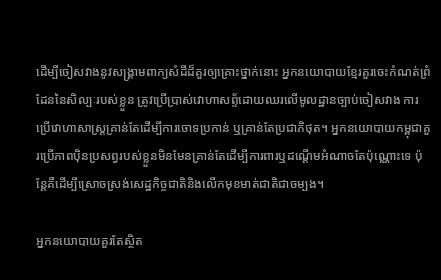ដើម្បីចៀសវាងនូវសង្គ្រាមពាក្យសំដីដ៏គួរឲ្យគ្រោះថ្នាក់នោះ អ្នកនយោបាយខ្មែរគួរចេះកំណត់ព្រំដែននៃសិល្បៈរបស់ខ្លួន ត្រូវប្រើប្រាស់វោហាសព្ទ័ដោយឈរលើមូលដ្ឋានច្បាប់ចៀសវាង ការប្រើវោហាសាស្ដ្រគ្រាន់តែដើម្បីការចោទប្រកាន់ ឬគ្រាន់តែប្រជាភិថុត។ អ្នកនយោបាយកម្ពុជាគួរប្រើភាពប៉ិនប្រសព្វរបស់ខ្លួនមិនមែនគ្រាន់តែដើម្បីការពារឬដណ្តើមអំណាចតែប៉ុណ្ណោះទេ ប៉ុន្តែគឺដើម្បីស្រោចស្រង់សេដ្ឋកិច្ចជាតិនិងលើកមុខមាត់ជាតិជាចម្បង។

អ្នកនយោបាយគួរតែស្ថិត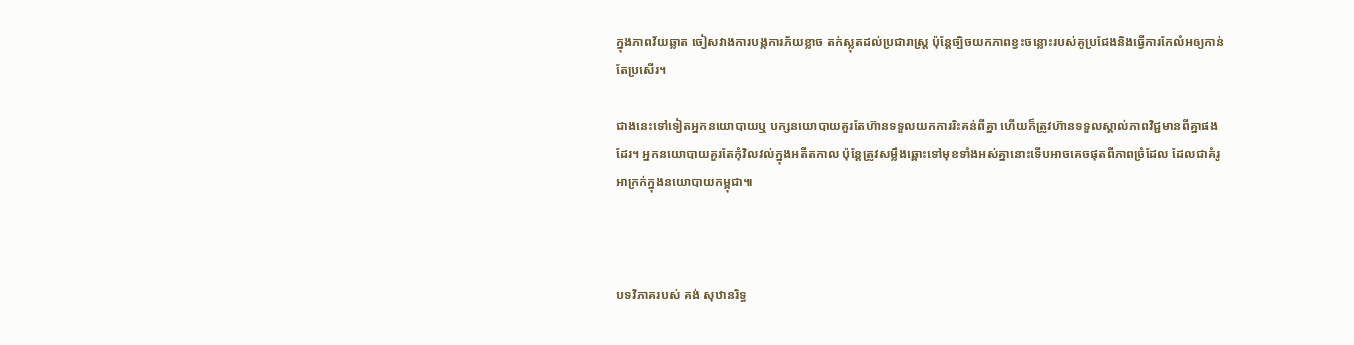ក្នុងភាពវ័យឆ្លាត ចៀសវាងការបង្កការភ័យខ្លាច តក់ស្លុតដល់ប្រជារាស្ដ្រ ប៉ុន្តែច្បិចយកភាពខ្វះចន្លោះរបស់គូប្រជែងនិងធ្វើការកែលំអឲ្យកាន់តែប្រសើរ។

ជាងនេះទៅទៀតអ្នកនយោបាយឬ បក្សនយោបាយគួរតែហ៊ានទទួលយកការរិះគន់ពីគ្នា ហើយក៏ត្រូវហ៊ានទទួលស្គាល់ភាពវិជ្ជមានពីគ្នាផងដែរ។ អ្នកនយោបាយគួរតែកុំវិលវល់ក្នុងអតីតកាល ប៉ុន្តែត្រូវសម្លឹងឆ្ពោះទៅមុខទាំងអស់គ្នានោះទើបអាចគេចផុតពីភាពច្រំដែល ដែលជាគំរូអាក្រក់ក្នុងនយោបាយកម្ពុជា៕



បទវិភាគរបស់ គង់ សុឋានរិទ្ធ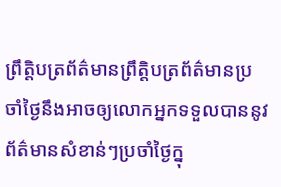ព្រឹត្តិបត្រព័ត៌មានព្រឹត្តិបត្រព័ត៌មានប្រចាំថ្ងៃនឹងអាចឲ្យលោកអ្នកទទួលបាននូវព័ត៌មានសំខាន់ៗប្រចាំថ្ងៃក្នុ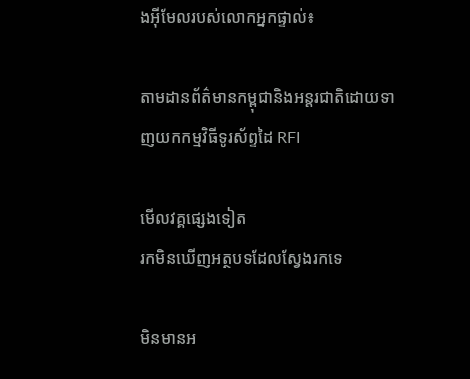ងអ៊ីមែលរបស់លោកអ្នកផ្ទាល់៖

តាមដានព័ត៌មានកម្ពុជានិងអន្តរជាតិដោយទាញយកកម្មវិធីទូរស័ព្ទដៃ RFI

មើលវគ្គផ្សេងទៀត
រកមិនឃើញអត្ថបទដែលស្វែងរកទេ

មិនមានអ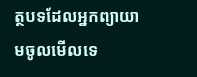ត្ថបទដែលអ្នកព្យាយាមចូលមើលទេ